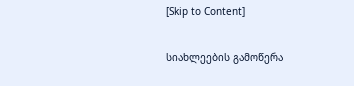[Skip to Content]

სიახლეების გამოწერა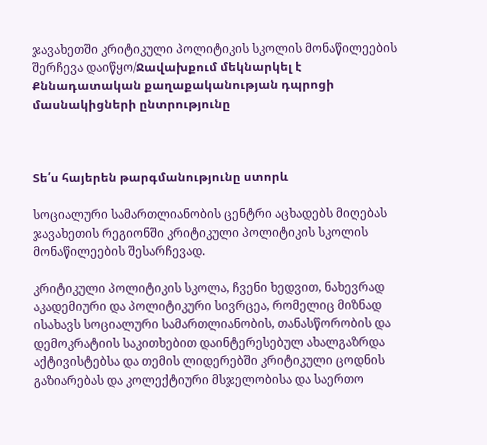ჯავახეთში კრიტიკული პოლიტიკის სკოლის მონაწილეების შერჩევა დაიწყო/Ջավախքում մեկնարկել է Քննադատական քաղաքականության դպրոցի մասնակիցների ընտրությունը



Տե՛ս հայերեն թարգմանությունը ստորև

სოციალური სამართლიანობის ცენტრი აცხადებს მიღებას ჯავახეთის რეგიონში კრიტიკული პოლიტიკის სკოლის მონაწილეების შესარჩევად.

კრიტიკული პოლიტიკის სკოლა, ჩვენი ხედვით, ნახევრად აკადემიური და პოლიტიკური სივრცეა, რომელიც მიზნად ისახავს სოციალური სამართლიანობის, თანასწორობის და დემოკრატიის საკითხებით დაინტერესებულ ახალგაზრდა აქტივისტებსა და თემის ლიდერებში კრიტიკული ცოდნის გაზიარებას და კოლექტიური მსჯელობისა და საერთო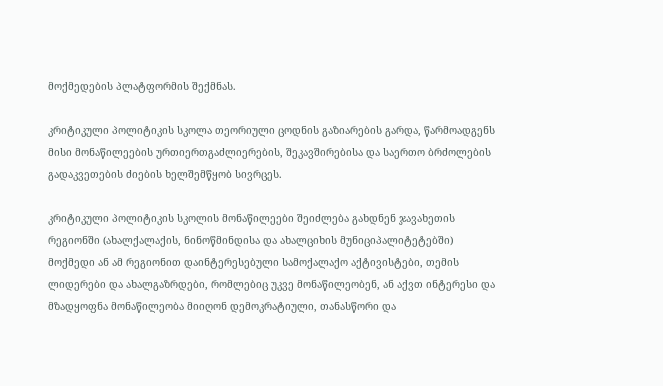მოქმედების პლატფორმის შექმნას.

კრიტიკული პოლიტიკის სკოლა თეორიული ცოდნის გაზიარების გარდა, წარმოადგენს მისი მონაწილეების ურთიერთგაძლიერების, შეკავშირებისა და საერთო ბრძოლების გადაკვეთების ძიების ხელშემწყობ სივრცეს.

კრიტიკული პოლიტიკის სკოლის მონაწილეები შეიძლება გახდნენ ჯავახეთის რეგიონში (ახალქალაქის, ნინოწმინდისა და ახალციხის მუნიციპალიტეტებში) მოქმედი ან ამ რეგიონით დაინტერესებული სამოქალაქო აქტივისტები, თემის ლიდერები და ახალგაზრდები, რომლებიც უკვე მონაწილეობენ, ან აქვთ ინტერესი და მზადყოფნა მონაწილეობა მიიღონ დემოკრატიული, თანასწორი და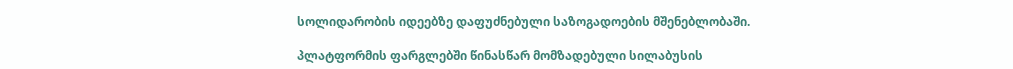სოლიდარობის იდეებზე დაფუძნებული საზოგადოების მშენებლობაში.

პლატფორმის ფარგლებში წინასწარ მომზადებული სილაბუსის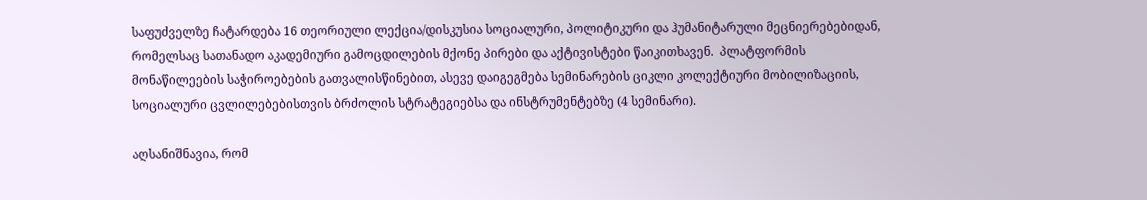საფუძველზე ჩატარდება 16 თეორიული ლექცია/დისკუსია სოციალური, პოლიტიკური და ჰუმანიტარული მეცნიერებებიდან, რომელსაც სათანადო აკადემიური გამოცდილების მქონე პირები და აქტივისტები წაიკითხავენ.  პლატფორმის მონაწილეების საჭიროებების გათვალისწინებით, ასევე დაიგეგმება სემინარების ციკლი კოლექტიური მობილიზაციის, სოციალური ცვლილებებისთვის ბრძოლის სტრატეგიებსა და ინსტრუმენტებზე (4 სემინარი).

აღსანიშნავია, რომ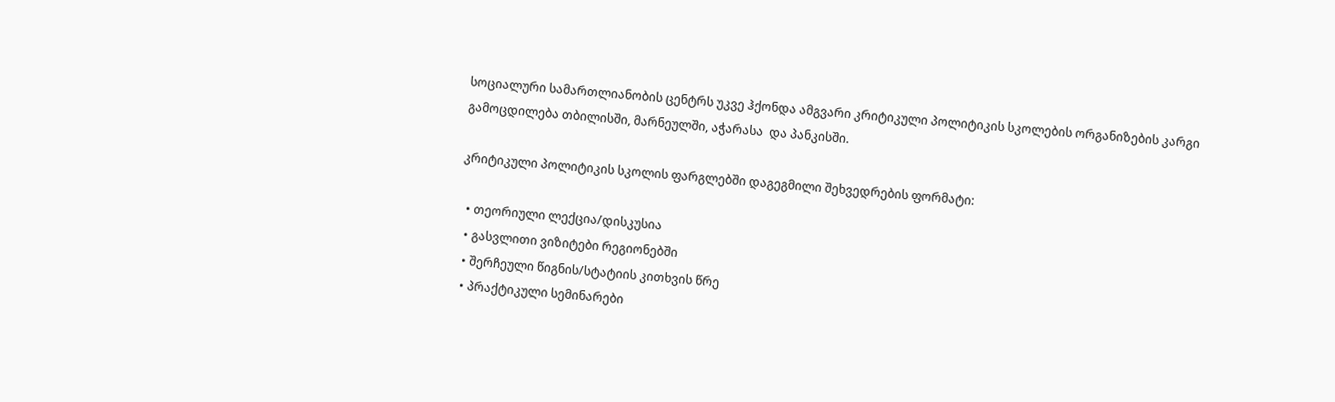სოციალური სამართლიანობის ცენტრს უკვე ჰქონდა ამგვარი კრიტიკული პოლიტიკის სკოლების ორგანიზების კარგი გამოცდილება თბილისში, მარნეულში, აჭარასა  და პანკისში.

კრიტიკული პოლიტიკის სკოლის ფარგლებში დაგეგმილი შეხვედრების ფორმატი:

  • თეორიული ლექცია/დისკუსია
  • გასვლითი ვიზიტები რეგიონებში
  • შერჩეული წიგნის/სტატიის კითხვის წრე
  • პრაქტიკული სემინარები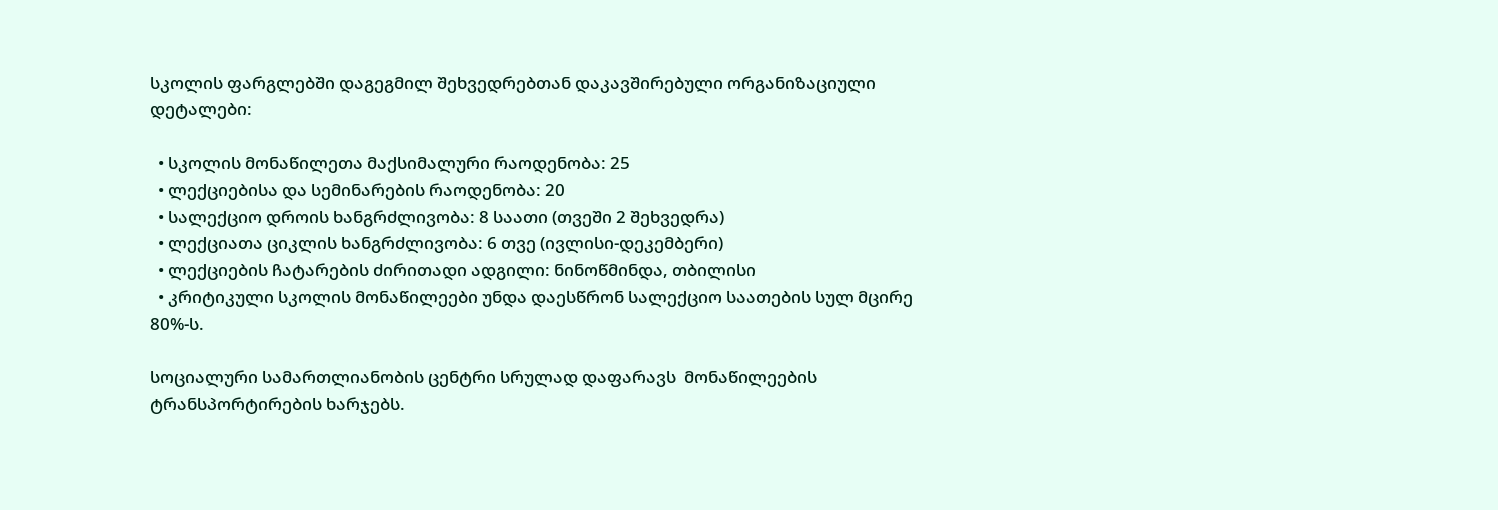სკოლის ფარგლებში დაგეგმილ შეხვედრებთან დაკავშირებული ორგანიზაციული დეტალები:

  • სკოლის მონაწილეთა მაქსიმალური რაოდენობა: 25
  • ლექციებისა და სემინარების რაოდენობა: 20
  • სალექციო დროის ხანგრძლივობა: 8 საათი (თვეში 2 შეხვედრა)
  • ლექციათა ციკლის ხანგრძლივობა: 6 თვე (ივლისი-დეკემბერი)
  • ლექციების ჩატარების ძირითადი ადგილი: ნინოწმინდა, თბილისი
  • კრიტიკული სკოლის მონაწილეები უნდა დაესწრონ სალექციო საათების სულ მცირე 80%-ს.

სოციალური სამართლიანობის ცენტრი სრულად დაფარავს  მონაწილეების ტრანსპორტირების ხარჯებს.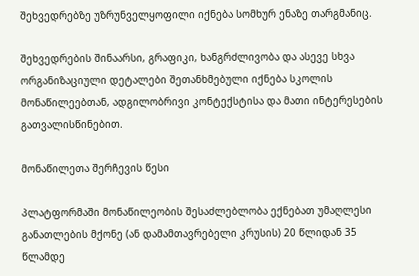შეხვედრებზე უზრუნველყოფილი იქნება სომხურ ენაზე თარგმანიც.

შეხვედრების შინაარსი, გრაფიკი, ხანგრძლივობა და ასევე სხვა ორგანიზაციული დეტალები შეთანხმებული იქნება სკოლის მონაწილეებთან, ადგილობრივი კონტექსტისა და მათი ინტერესების გათვალისწინებით.

მონაწილეთა შერჩევის წესი

პლატფორმაში მონაწილეობის შესაძლებლობა ექნებათ უმაღლესი განათლების მქონე (ან დამამთავრებელი კრუსის) 20 წლიდან 35 წლამდე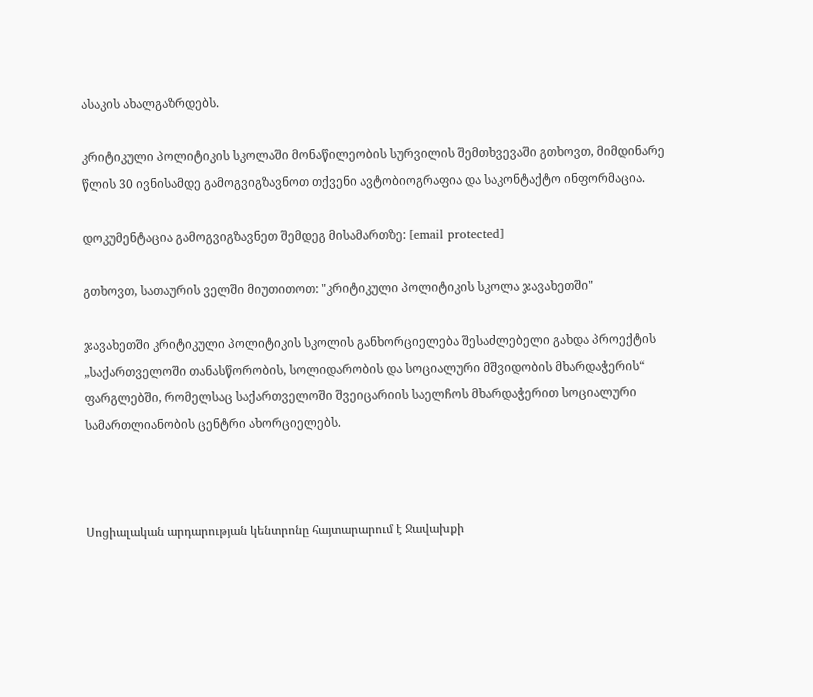ასაკის ახალგაზრდებს.

კრიტიკული პოლიტიკის სკოლაში მონაწილეობის სურვილის შემთხვევაში გთხოვთ, მიმდინარე წლის 30 ივნისამდე გამოგვიგზავნოთ თქვენი ავტობიოგრაფია და საკონტაქტო ინფორმაცია.

დოკუმენტაცია გამოგვიგზავნეთ შემდეგ მისამართზე: [email protected]

გთხოვთ, სათაურის ველში მიუთითოთ: "კრიტიკული პოლიტიკის სკოლა ჯავახეთში"

ჯავახეთში კრიტიკული პოლიტიკის სკოლის განხორციელება შესაძლებელი გახდა პროექტის „საქართველოში თანასწორობის, სოლიდარობის და სოციალური მშვიდობის მხარდაჭერის“ ფარგლებში, რომელსაც საქართველოში შვეიცარიის საელჩოს მხარდაჭერით სოციალური სამართლიანობის ცენტრი ახორციელებს.



Սոցիալական արդարության կենտրոնը հայտարարում է Ջավախքի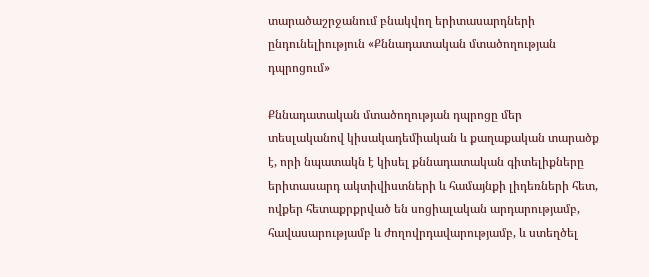տարածաշրջանում բնակվող երիտասարդների ընդունելիություն «Քննադատական մտածողության դպրոցում»

Քննադատական մտածողության դպրոցը մեր տեսլականով կիսակադեմիական և քաղաքական տարածք է, որի նպատակն է կիսել քննադատական գիտելիքները երիտասարդ ակտիվիստների և համայնքի լիդեռների հետ, ովքեր հետաքրքրված են սոցիալական արդարությամբ, հավասարությամբ և ժողովրդավարությամբ, և ստեղծել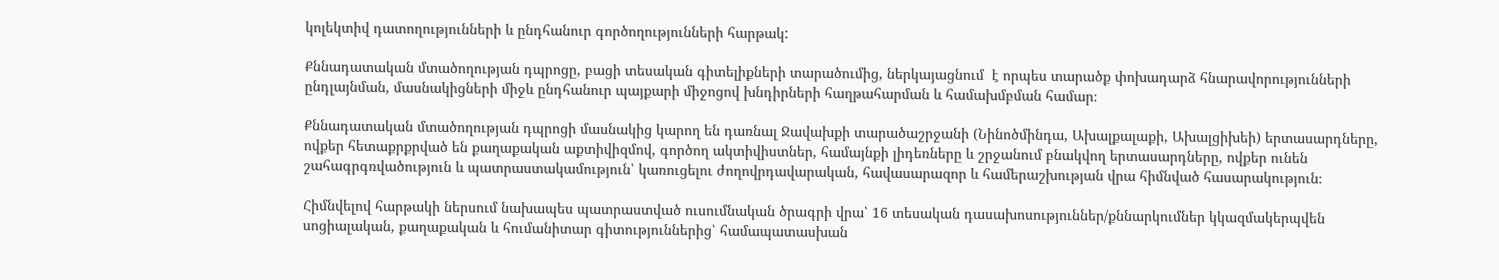կոլեկտիվ դատողությունների և ընդհանուր գործողությունների հարթակ:

Քննադատական մտածողության դպրոցը, բացի տեսական գիտելիքների տարածումից, ներկայացնում  է որպես տարածք փոխադարձ հնարավորությունների ընդլայնման, մասնակիցների միջև ընդհանուր պայքարի միջոցով խնդիրների հաղթահարման և համախմբման համար։

Քննադատական մտածողության դպրոցի մասնակից կարող են դառնալ Ջավախքի տարածաշրջանի (Նինոծմինդա, Ախալքալաքի, Ախալցիխեի) երտասարդները, ովքեր հետաքրքրված են քաղաքական աքտիվիզմով, գործող ակտիվիստներ, համայնքի լիդեռները և շրջանում բնակվող երտասարդները, ովքեր ունեն շահագրգռվածություն և պատրաստակամություն՝ կառուցելու ժողովրդավարական, հավասարազոր և համերաշխության վրա հիմնված հասարակություն։

Հիմնվելով հարթակի ներսում նախապես պատրաստված ուսումնական ծրագրի վրա՝ 16 տեսական դասախոսություններ/քննարկումներ կկազմակերպվեն սոցիալական, քաղաքական և հումանիտար գիտություններից՝ համապատասխան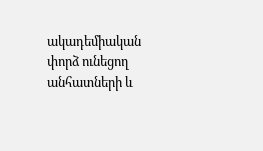ակադեմիական փորձ ունեցող անհատների և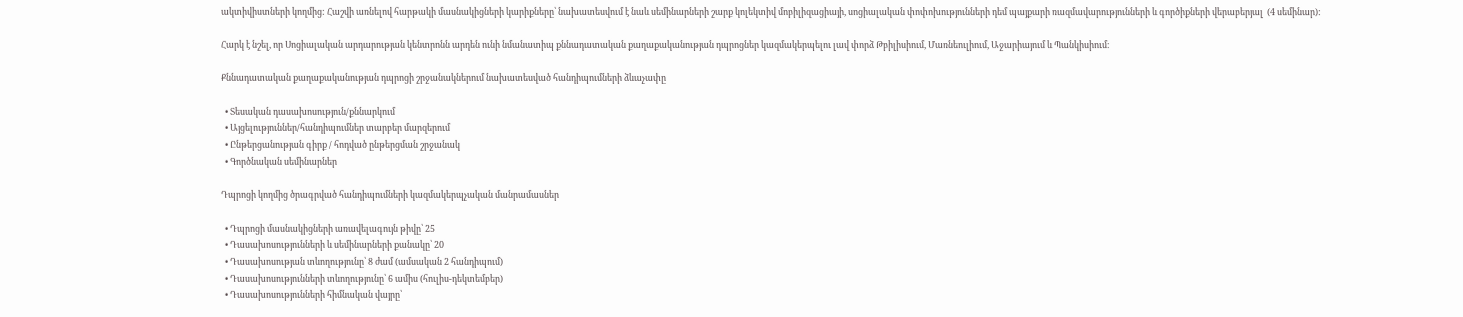ակտիվիստների կողմից: Հաշվի առնելով հարթակի մասնակիցների կարիքները՝ նախատեսվում է նաև սեմինարների շարք կոլեկտիվ մոբիլիզացիայի, սոցիալական փոփոխությունների դեմ պայքարի ռազմավարությունների և գործիքների վերաբերյալ  (4 սեմինար):

Հարկ է նշել, որ Սոցիալական արդարության կենտրոնն արդեն ունի նմանատիպ քննադատական քաղաքականության դպրոցներ կազմակերպելու լավ փորձ Թբիլիսիում, Մառնեուլիում, Աջարիայում և Պանկիսիում։

Քննադատական քաղաքականության դպրոցի շրջանակներում նախատեսված հանդիպումների ձևաչափը

  • Տեսական դասախոսություն/քննարկում
  • Այցելություններ/հանդիպումներ տարբեր մարզերում
  • Ընթերցանության գիրք / հոդված ընթերցման շրջանակ
  • Գործնական սեմինարներ

Դպրոցի կողմից ծրագրված հանդիպումների կազմակերպչական մանրամասներ

  • Դպրոցի մասնակիցների առավելագույն թիվը՝ 25
  • Դասախոսությունների և սեմինարների քանակը՝ 20
  • Դասախոսության տևողությունը՝ 8 ժամ (ամսական 2 հանդիպում)
  • Դասախոսությունների տևողությունը՝ 6 ամիս (հուլիս-դեկտեմբեր)
  • Դասախոսությունների հիմնական վայրը՝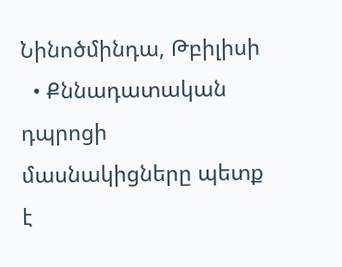Նինոծմինդա, Թբիլիսի
  • Քննադատական դպրոցի մասնակիցները պետք է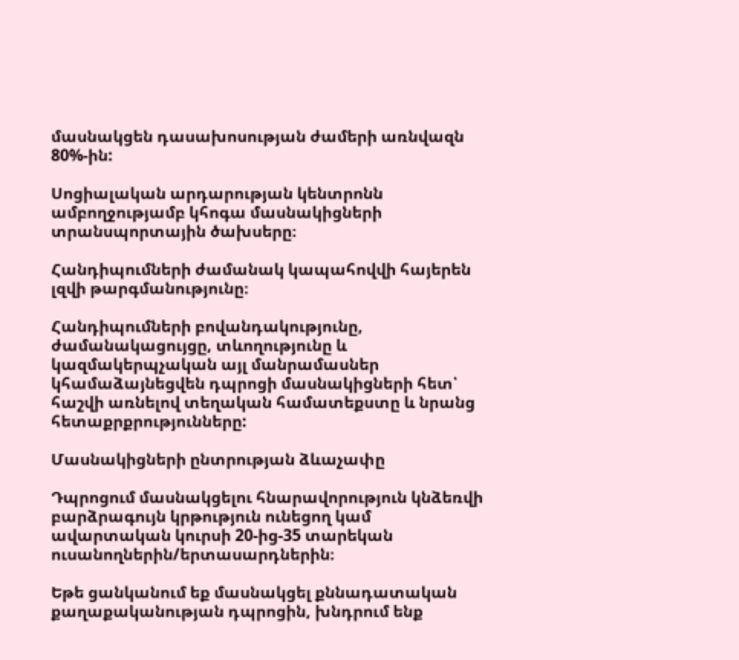մասնակցեն դասախոսության ժամերի առնվազն 80%-ին:

Սոցիալական արդարության կենտրոնն ամբողջությամբ կհոգա մասնակիցների տրանսպորտային ծախսերը։

Հանդիպումների ժամանակ կապահովվի հայերեն լզվի թարգմանությունը։

Հանդիպումների բովանդակությունը, ժամանակացույցը, տևողությունը և կազմակերպչական այլ մանրամասներ կհամաձայնեցվեն դպրոցի մասնակիցների հետ՝ հաշվի առնելով տեղական համատեքստը և նրանց հետաքրքրությունները:

Մասնակիցների ընտրության ձևաչափը

Դպրոցում մասնակցելու հնարավորություն կնձեռվի բարձրագույն կրթություն ունեցող կամ ավարտական կուրսի 20-ից-35 տարեկան ուսանողներին/երտասարդներին։

Եթե ցանկանում եք մասնակցել քննադատական քաղաքականության դպրոցին, խնդրում ենք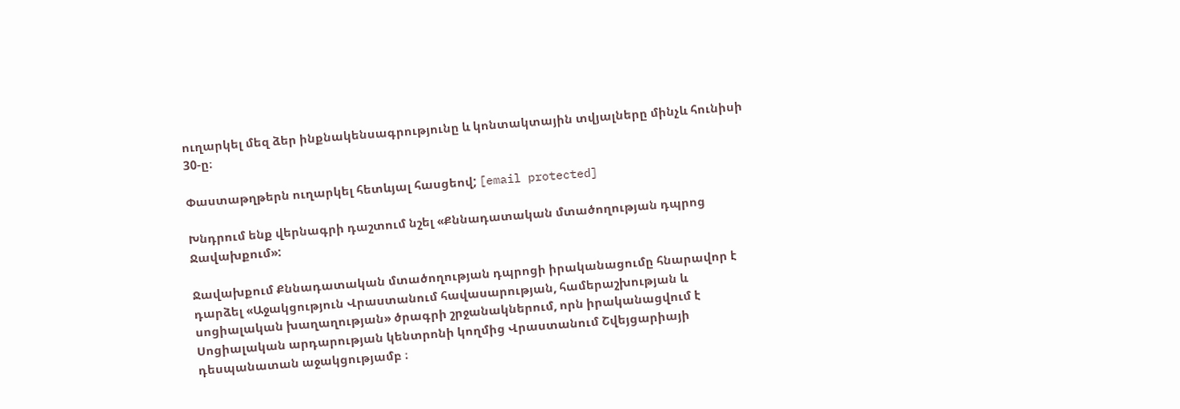ուղարկել մեզ ձեր ինքնակենսագրությունը և կոնտակտային տվյալները մինչև հունիսի 30-ը։

Փաստաթղթերն ուղարկել հետևյալ հասցեով; [email protected]

Խնդրում ենք վերնագրի դաշտում նշել «Քննադատական մտածողության դպրոց Ջավախքում»:

Ջավախքում Քննադատական մտածողության դպրոցի իրականացումը հնարավոր է դարձել «Աջակցություն Վրաստանում հավասարության, համերաշխության և սոցիալական խաղաղության» ծրագրի շրջանակներում, որն իրականացվում է Սոցիալական արդարության կենտրոնի կողմից Վրաստանում Շվեյցարիայի դեսպանատան աջակցությամբ ։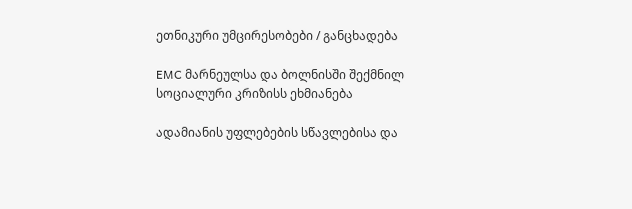ეთნიკური უმცირესობები / განცხადება

EMC მარნეულსა და ბოლნისში შექმნილ სოციალური კრიზისს ეხმიანება

ადამიანის უფლებების სწავლებისა და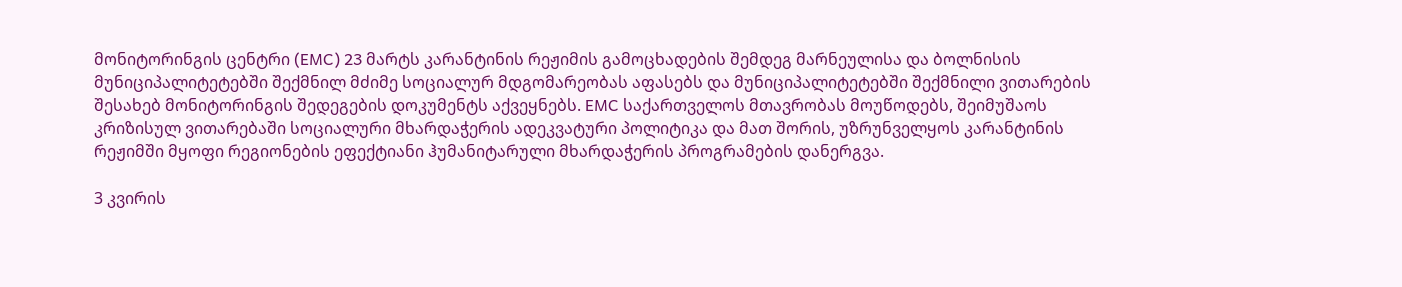მონიტორინგის ცენტრი (EMC) 23 მარტს კარანტინის რეჟიმის გამოცხადების შემდეგ მარნეულისა და ბოლნისის მუნიციპალიტეტებში შექმნილ მძიმე სოციალურ მდგომარეობას აფასებს და მუნიციპალიტეტებში შექმნილი ვითარების შესახებ მონიტორინგის შედეგების დოკუმენტს აქვეყნებს. EMC საქართველოს მთავრობას მოუწოდებს, შეიმუშაოს კრიზისულ ვითარებაში სოციალური მხარდაჭერის ადეკვატური პოლიტიკა და მათ შორის, უზრუნველყოს კარანტინის რეჟიმში მყოფი რეგიონების ეფექტიანი ჰუმანიტარული მხარდაჭერის პროგრამების დანერგვა.

3 კვირის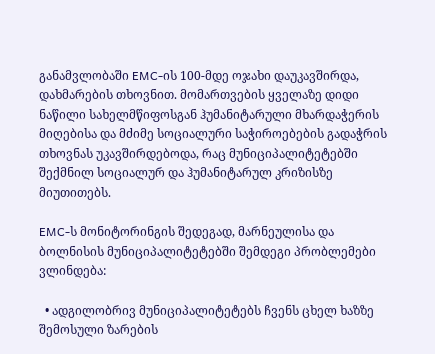განამვლობაში EMC-ის 100-მდე ოჯახი დაუკავშირდა, დახმარების თხოვნით. მომართვების ყველაზე დიდი ნაწილი სახელმწიფოსგან ჰუმანიტარული მხარდაჭერის მიღებისა და მძიმე სოციალური საჭიროებების გადაჭრის თხოვნას უკავშირდებოდა, რაც მუნიციპალიტეტებში შექმნილ სოციალურ და ჰუმანიტარულ კრიზისზე მიუთითებს.

EMC-ს მონიტორინგის შედეგად, მარნეულისა და ბოლნისის მუნიციპალიტეტებში შემდეგი პრობლემები ვლინდება:

  • ადგილობრივ მუნიციპალიტეტებს ჩვენს ცხელ ხაზზე შემოსული ზარების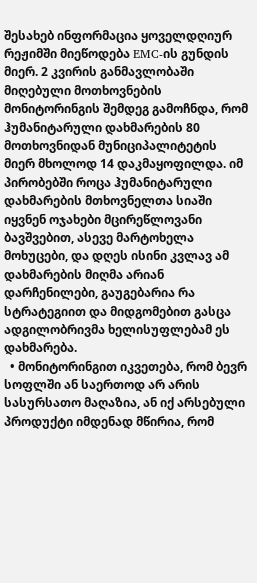შესახებ ინფორმაცია ყოველდღიურ რეჟიმში მიეწოდება EMC-ის გუნდის მიერ. 2 კვირის განმავლობაში მიღებული მოთხოვნების მონიტორინგის შემდეგ გამოჩნდა, რომ ჰუმანიტარული დახმარების 80 მოთხოვნიდან მუნიციპალიტეტის მიერ მხოლოდ 14 დაკმაყოფილდა. იმ პირობებში როცა ჰუმანიტარული დახმარების მთხოვნელთა სიაში იყვნენ ოჯახები მცირეწლოვანი ბავშვებით, ასევე მარტოხელა მოხუცები, და დღეს ისინი კვლავ ამ დახმარების მიღმა არიან დარჩენილები, გაუგებარია რა სტრატეგიით და მიდგომებით გასცა ადგილობრივმა ხელისუფლებამ ეს დახმარება.
  • მონიტორინგით იკვეთება, რომ ბევრ სოფლში ან საერთოდ არ არის სასურსათო მაღაზია, ან იქ არსებული პროდუქტი იმდენად მწირია, რომ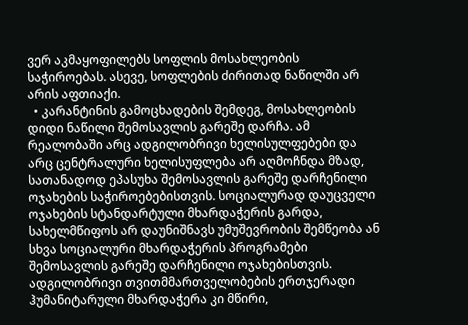ვერ აკმაყოფილებს სოფლის მოსახლეობის საჭიროებას. ასევე, სოფლების ძირითად ნაწილში არ არის აფთიაქი.
  • კარანტინის გამოცხადების შემდეგ, მოსახლეობის დიდი ნაწილი შემოსავლის გარეშე დარჩა. ამ რეალობაში არც ადგილობრივი ხელისულფებები და არც ცენტრალური ხელისუფლება არ აღმოჩნდა მზად, სათანადოდ ეპასუხა შემოსავლის გარეშე დარჩენილი ოჯახების საჭიროებებისთვის. სოციალურად დაუცველი ოჯახების სტანდარტული მხარდაჭერის გარდა, სახელმწიფოს არ დაუნიშნავს უმუშევრობის შემწეობა ან სხვა სოციალური მხარდაჭერის პროგრამები შემოსავლის გარეშე დარჩენილი ოჯახებისთვის. ადგილობრივი თვითმმართველობების ერთჯერადი ჰუმანიტარული მხარდაჭერა კი მწირი,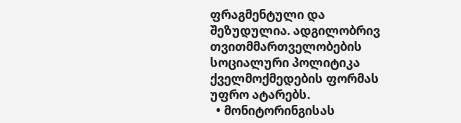ფრაგმენტული და შეზუდულია. ადგილობრივ თვითმმართველობების სოციალური პოლიტიკა ქველმოქმედების ფორმას უფრო ატარებს.
  • მონიტორინგისას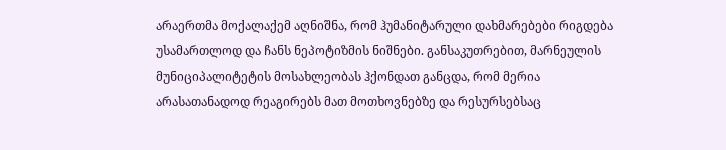არაერთმა მოქალაქემ აღნიშნა, რომ ჰუმანიტარული დახმარებები რიგდება უსამართლოდ და ჩანს ნეპოტიზმის ნიშნები. განსაკუთრებით, მარნეულის მუნიციპალიტეტის მოსახლეობას ჰქონდათ განცდა, რომ მერია არასათანადოდ რეაგირებს მათ მოთხოვნებზე და რესურსებსაც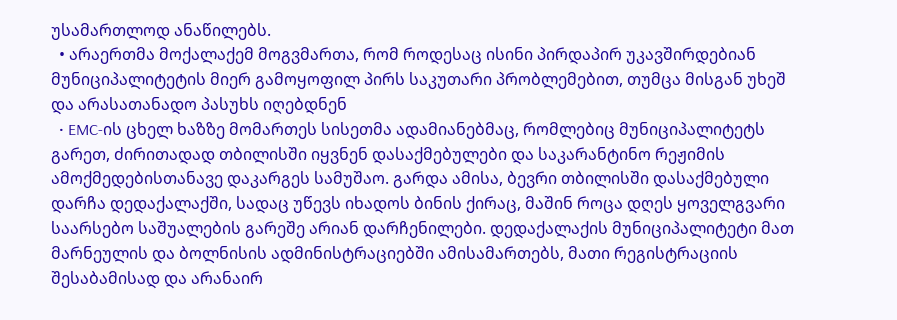უსამართლოდ ანაწილებს.
  • არაერთმა მოქალაქემ მოგვმართა, რომ როდესაც ისინი პირდაპირ უკავშირდებიან მუნიციპალიტეტის მიერ გამოყოფილ პირს საკუთარი პრობლემებით, თუმცა მისგან უხეშ და არასათანადო პასუხს იღებდნენ
  • EMC-ის ცხელ ხაზზე მომართეს სისეთმა ადამიანებმაც, რომლებიც მუნიციპალიტეტს გარეთ, ძირითადად თბილისში იყვნენ დასაქმებულები და საკარანტინო რეჟიმის ამოქმედებისთანავე დაკარგეს სამუშაო. გარდა ამისა, ბევრი თბილისში დასაქმებული დარჩა დედაქალაქში, სადაც უწევს იხადოს ბინის ქირაც, მაშინ როცა დღეს ყოველგვარი საარსებო საშუალების გარეშე არიან დარჩენილები. დედაქალაქის მუნიციპალიტეტი მათ მარნეულის და ბოლნისის ადმინისტრაციებში ამისამართებს, მათი რეგისტრაციის შესაბამისად და არანაირ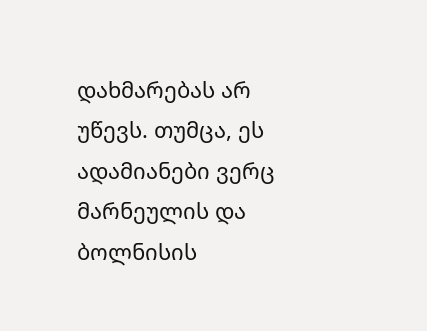დახმარებას არ უწევს. თუმცა, ეს ადამიანები ვერც მარნეულის და ბოლნისის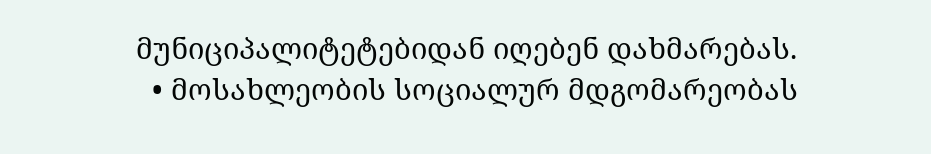მუნიციპალიტეტებიდან იღებენ დახმარებას.
  • მოსახლეობის სოციალურ მდგომარეობას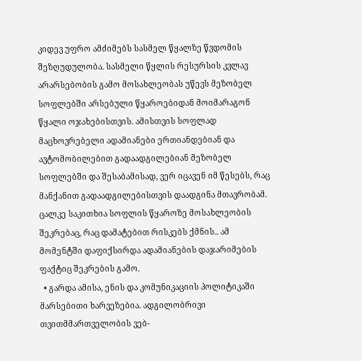კიდევ უფრო ამძიმებს სასმელ წყალზე წვდომის შეზღუდულობა. სასმელი წყლის რესურსის კვლავ არარსებობის გამო მოსახლეობას უწევს მეზობელ სოფლებში არსებული წყაროებიდან მოიმარაგონ წყალი ოჯახებისთვის. ამისთვის სოფლად მაცხოვრებელი ადამიანები ერთიანდებიან და ავტომობილებით გადაადგილებიან მეზობელ სოფლებში და შესაბამისად, ვერ იცავენ იმ წესებს, რაც მანქანით გადაადგილებისთვის დაადგინა მთავრობამ. ცალკე საკითხია სოფლის წყაროზე მოსახლეობის შეკრებაც, რაც დამატებით რისკებს ქმნის.. ამ მომენტში დაფიქსირდა ადამიანების დაჯარიმების ფაქტიც შეკრების გამო.
  • გარდა ამისა, ენის და კომუნიკაციის პოლიტიკაში მარსებითი ხარვეზებია. ადგილობრივი თვითმმართველობის ვებ-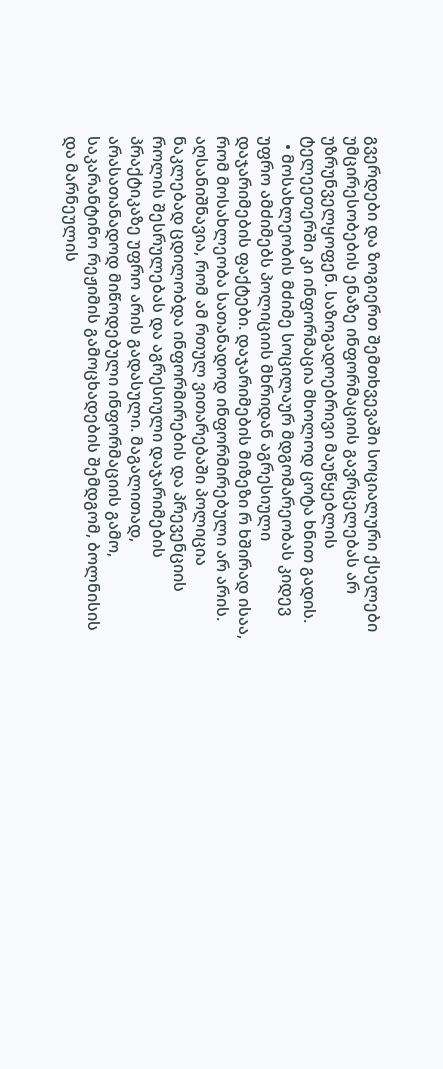გვერდები და ზოგიერთ შემთხვევაში სოციალური ქსელები უმცირესობების ენაზე ინფორმაციის გავრცელებას არ უზრუნველყოფენ. საზოგადოებრივი მაუწყებლის ტელეეთერში კი ინფორმაცია მხოლოდ ცოტა ხნით გადის.
  • მოსახლეობის მძიმე სოცილაურ მდგომარეობას კიდევ უფრო ამძიმებს პოლიციის მხრიდან აგრესიული დაჯარიმების ფაქტები. დაჯარიმების მიზეზი რ ხშირად ისაა, რომ მოსახლეობა სათანადოდ ინფორმირებული არ არის. აღსანიშნავია, რომ ამ რთულ ვითარებაში პოლიცია ნაკლებად ცდილობდა ინფორმირების და პრევენციის როლის შესრულებას და აგრესიული დაჯარიმების პრაქტიკაზე უფრო არის გადასული. მაგალითად, არასათანადოდ მიწოდებული ინფორმაციის გამო, საკარანტინო რეჟიმის გამოცხადების შემდგომ, ბოლნისის და მარნეულის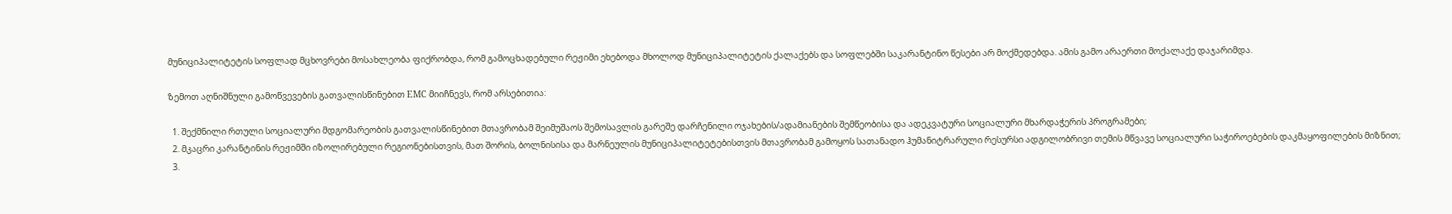მუნიციპალიტეტის სოფლად მცხოვრები მოსახლეობა ფიქრობდა, რომ გამოცხადებული რეჟიმი ეხებოდა მხოლოდ მუნიციპალიტეტის ქალაქებს და სოფლებში საკარანტინო წესები არ მოქმედებდა. ამის გამო არაერთი მოქალაქე დაჯარიმდა.

ზემოთ აღნიშნული გამოწვევების გათვალისწინებით EMC მიიჩნევს, რომ არსებითია:

  1. შექმნილი რთული სოციალური მდგომარეობის გათვალისწინებით მთავრობამ შეიმუშაოს შემოსავლის გარეშე დარჩენილი ოჯახების/ადამიანების შემწეობისა და ადეკვატური სოციალური მხარდაჭერის პროგრამები;
  2. მკაცრი კარანტინის რეჟიმში იზოლირებული რეგიონებისთვის, მათ შორის, ბოლნისისა და მარნეულის მუნიციპალიტეტებისთვის მთავრობამ გამოყოს სათანადო ჰუმანიტრარული რესურსი ადგილობრივი თემის მწვავე სოციალური საჭიროებების დაკმაყოფილების მიზნით;
  3.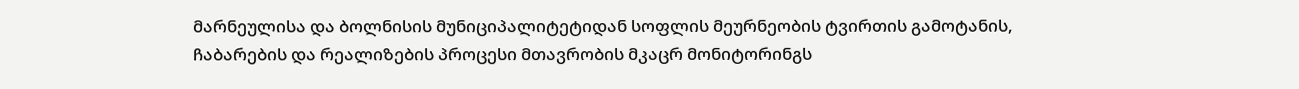მარნეულისა და ბოლნისის მუნიციპალიტეტიდან სოფლის მეურნეობის ტვირთის გამოტანის, ჩაბარების და რეალიზების პროცესი მთავრობის მკაცრ მონიტორინგს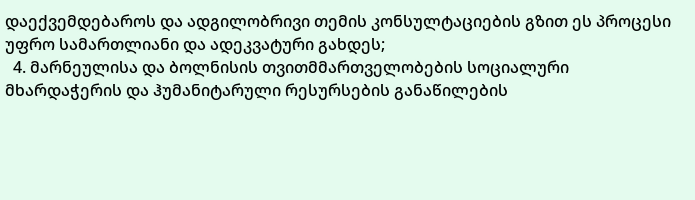დაექვემდებაროს და ადგილობრივი თემის კონსულტაციების გზით ეს პროცესი უფრო სამართლიანი და ადეკვატური გახდეს;
  4. მარნეულისა და ბოლნისის თვითმმართველობების სოციალური მხარდაჭერის და ჰუმანიტარული რესურსების განაწილების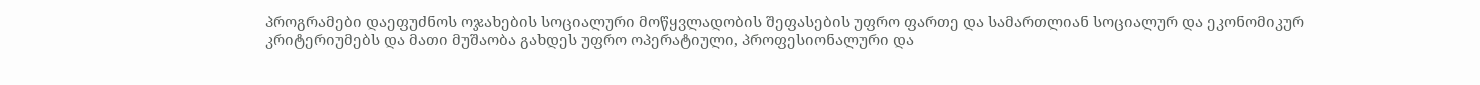პროგრამები დაეფუძნოს ოჯახების სოციალური მოწყვლადობის შეფასების უფრო ფართე და სამართლიან სოციალურ და ეკონომიკურ კრიტერიუმებს და მათი მუშაობა გახდეს უფრო ოპერატიული, პროფესიონალური და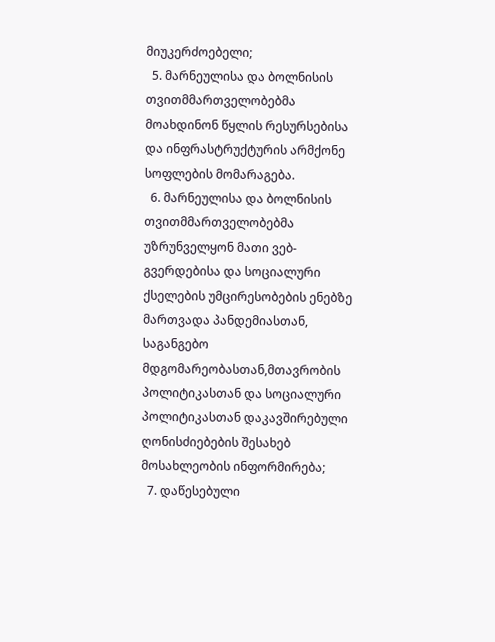მიუკერძოებელი;
  5. მარნეულისა და ბოლნისის თვითმმართველობებმა მოახდინონ წყლის რესურსებისა და ინფრასტრუქტურის არმქონე სოფლების მომარაგება.
  6. მარნეულისა და ბოლნისის თვითმმართველობებმა უზრუნველყონ მათი ვებ-გვერდებისა და სოციალური ქსელების უმცირესობების ენებზე მართვადა პანდემიასთან, საგანგებო მდგომარეობასთან,მთავრობის პოლიტიკასთან და სოციალური პოლიტიკასთან დაკავშირებული ღონისძიებების შესახებ მოსახლეობის ინფორმირება;
  7. დაწესებული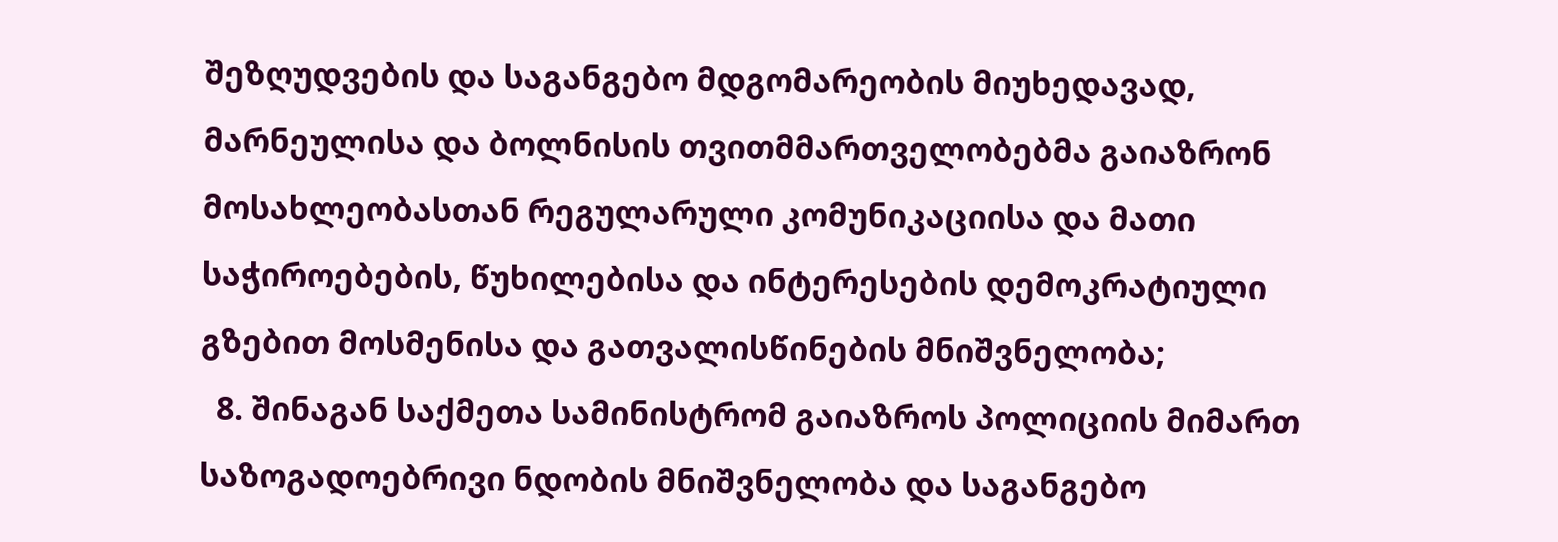შეზღუდვების და საგანგებო მდგომარეობის მიუხედავად, მარნეულისა და ბოლნისის თვითმმართველობებმა გაიაზრონ მოსახლეობასთან რეგულარული კომუნიკაციისა და მათი საჭიროებების, წუხილებისა და ინტერესების დემოკრატიული გზებით მოსმენისა და გათვალისწინების მნიშვნელობა;
  8. შინაგან საქმეთა სამინისტრომ გაიაზროს პოლიციის მიმართ საზოგადოებრივი ნდობის მნიშვნელობა და საგანგებო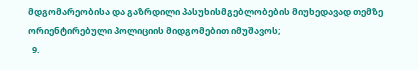მდგომარეობისა და გაზრდილი პასუხისმგებლობების მიუხედავად თემზე ორიენტირებული პოლიციის მიდგომებით იმუშავოს;
  9.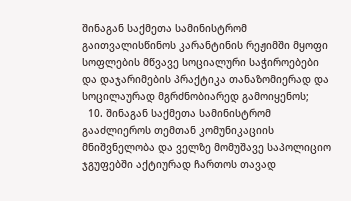შინაგან საქმეთა სამინისტრომ გაითვალისწინოს კარანტინის რეჟიმში მყოფი სოფლების მწვავე სოციალური საჭიროებები და დაჯარიმების პრაქტიკა თანაზომიერად და სოცილაურად მგრძნობიარედ გამოიყენოს;
  10. შინაგან საქმეთა სამინისტრომ გააძლიეროს თემთან კომუნიკაციის მნიშვნელობა და ველზე მომუშავე საპოლიციო ჯგუფებში აქტიურად ჩართოს თავად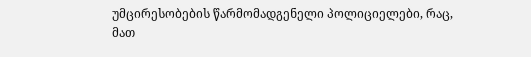უმცირესობების წარმომადგენელი პოლიციელები, რაც, მათ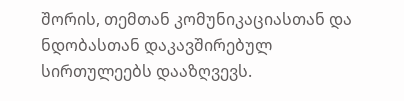შორის, თემთან კომუნიკაციასთან და ნდობასთან დაკავშირებულ სირთულეებს დააზღვევს.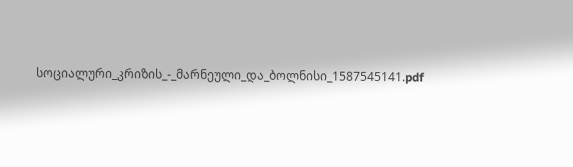სოციალური_კრიზის_-_მარნეული_და_ბოლნისი_1587545141.pdf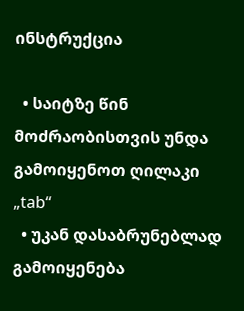ინსტრუქცია

  • საიტზე წინ მოძრაობისთვის უნდა გამოიყენოთ ღილაკი „tab“
  • უკან დასაბრუნებლად გამოიყენება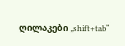ღილაკები „shift+tab“